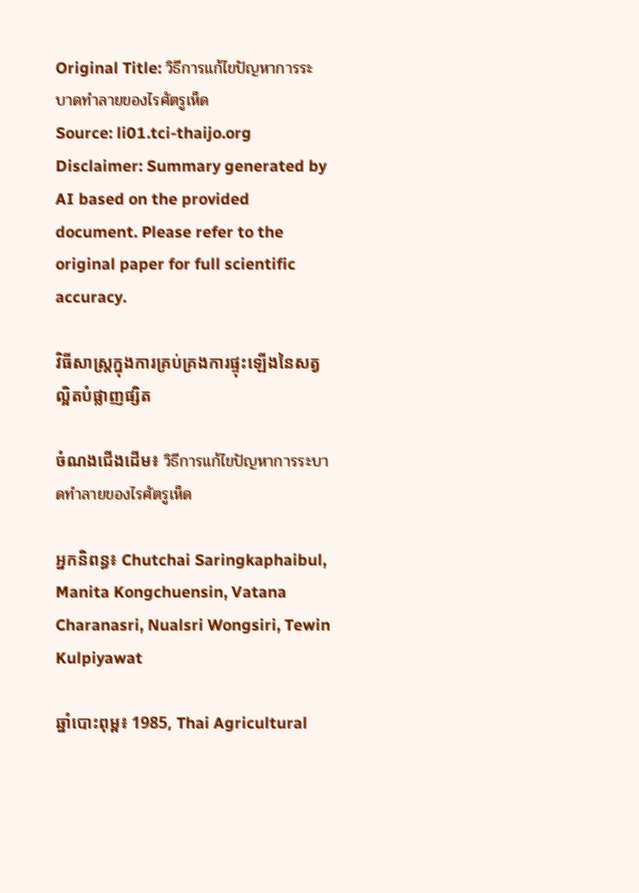Original Title: วิธีการแก้ไขปัญหาการระบาดทำลายของไรศัตรูเห็ด
Source: li01.tci-thaijo.org
Disclaimer: Summary generated by AI based on the provided document. Please refer to the original paper for full scientific accuracy.

វិធីសាស្ត្រក្នុងការគ្រប់គ្រងការផ្ទុះឡើងនៃសត្វល្អិតបំផ្លាញផ្សិត

ចំណងជើងដើម៖ วิธีการแก้ไขปัญหาการระบาดทำลายของไรศัตรูเห็ด

អ្នកនិពន្ធ៖ Chutchai Saringkaphaibul, Manita Kongchuensin, Vatana Charanasri, Nualsri Wongsiri, Tewin Kulpiyawat

ឆ្នាំបោះពុម្ព៖ 1985, Thai Agricultural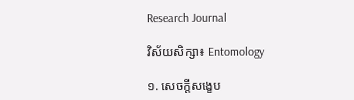Research Journal

វិស័យសិក្សា៖ Entomology

១. សេចក្តីសង្ខេប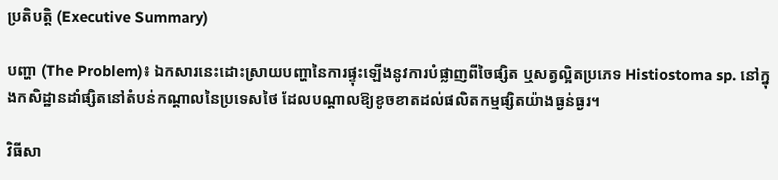ប្រតិបត្តិ (Executive Summary)

បញ្ហា (The Problem)៖ ឯកសារនេះដោះស្រាយបញ្ហានៃការផ្ទុះឡើងនូវការបំផ្លាញពីចៃផ្សិត ឬសត្វល្អិតប្រភេទ Histiostoma sp. នៅក្នុងកសិដ្ឋានដាំផ្សិតនៅតំបន់កណ្តាលនៃប្រទេសថៃ ដែលបណ្តាលឱ្យខូចខាតដល់ផលិតកម្មផ្សិតយ៉ាងធ្ងន់ធ្ងរ។

វិធីសា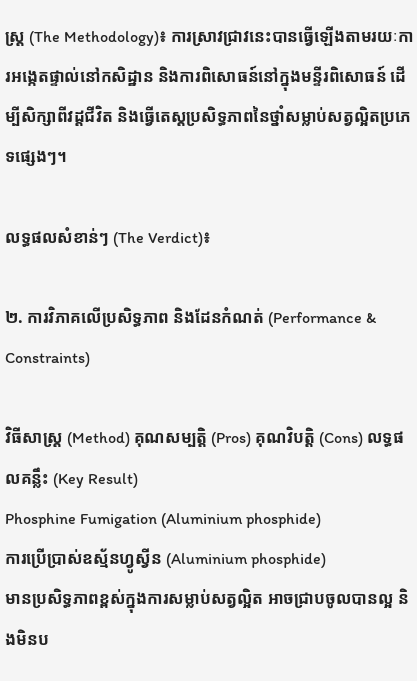ស្ត្រ (The Methodology)៖ ការស្រាវជ្រាវនេះបានធ្វើឡើងតាមរយៈការអង្កេតផ្ទាល់នៅកសិដ្ឋាន និងការពិសោធន៍នៅក្នុងមន្ទីរពិសោធន៍ ដើម្បីសិក្សាពីវដ្តជីវិត និងធ្វើតេស្តប្រសិទ្ធភាពនៃថ្នាំសម្លាប់សត្វល្អិតប្រភេទផ្សេងៗ។

លទ្ធផលសំខាន់ៗ (The Verdict)៖

២. ការវិភាគលើប្រសិទ្ធភាព និងដែនកំណត់ (Performance & Constraints)

វិធីសាស្ត្រ (Method) គុណសម្បត្តិ (Pros) គុណវិបត្តិ (Cons) លទ្ធផលគន្លឹះ (Key Result)
Phosphine Fumigation (Aluminium phosphide)
ការប្រើប្រាស់ឧស្ម័នហ្វូស្វីន (Aluminium phosphide)
មានប្រសិទ្ធភាពខ្ពស់ក្នុងការសម្លាប់សត្វល្អិត អាចជ្រាបចូលបានល្អ និងមិនប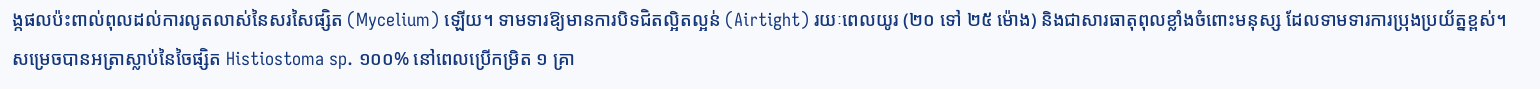ង្កផលប៉ះពាល់ពុលដល់ការលូតលាស់នៃសរសៃផ្សិត (Mycelium) ឡើយ។ ទាមទារឱ្យមានការបិទជិតល្អិតល្អន់ (Airtight) រយៈពេលយូរ (២០ ទៅ ២៥ ម៉ោង) និងជាសារធាតុពុលខ្លាំងចំពោះមនុស្ស ដែលទាមទារការប្រុងប្រយ័ត្នខ្ពស់។ សម្រេចបានអត្រាស្លាប់នៃចៃផ្សិត Histiostoma sp. ១០០% នៅពេលប្រើកម្រិត ១ គ្រា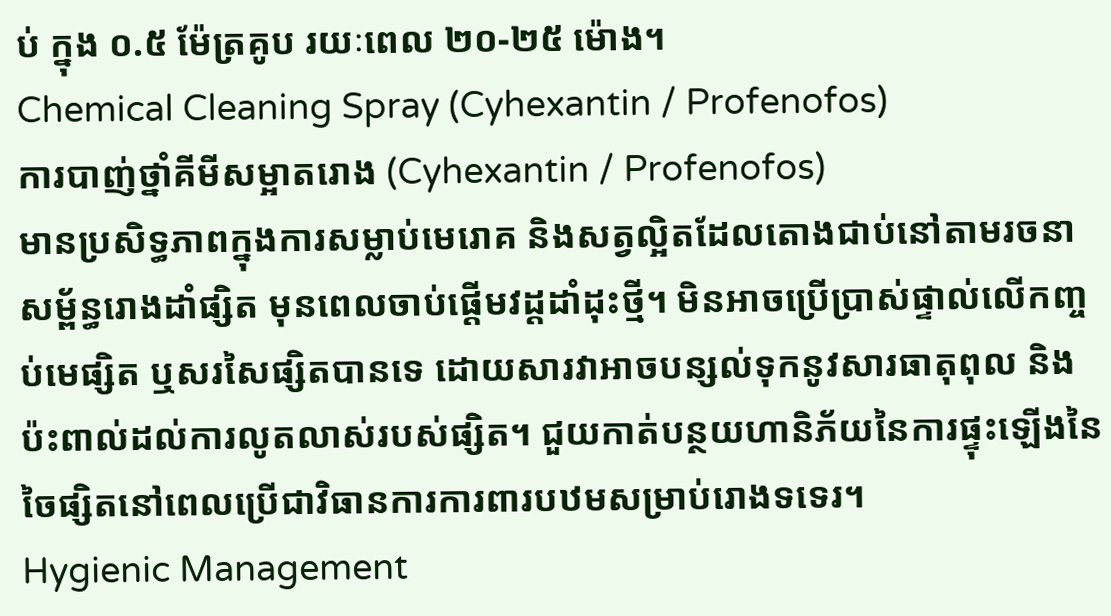ប់ ក្នុង ០.៥ ម៉ែត្រគូប រយៈពេល ២០-២៥ ម៉ោង។
Chemical Cleaning Spray (Cyhexantin / Profenofos)
ការបាញ់ថ្នាំគីមីសម្អាតរោង (Cyhexantin / Profenofos)
មានប្រសិទ្ធភាពក្នុងការសម្លាប់មេរោគ និងសត្វល្អិតដែលតោងជាប់នៅតាមរចនាសម្ព័ន្ធរោងដាំផ្សិត មុនពេលចាប់ផ្តើមវដ្តដាំដុះថ្មី។ មិនអាចប្រើប្រាស់ផ្ទាល់លើកញ្ចប់មេផ្សិត ឬសរសៃផ្សិតបានទេ ដោយសារវាអាចបន្សល់ទុកនូវសារធាតុពុល និងប៉ះពាល់ដល់ការលូតលាស់របស់ផ្សិត។ ជួយកាត់បន្ថយហានិភ័យនៃការផ្ទុះឡើងនៃចៃផ្សិតនៅពេលប្រើជាវិធានការការពារបឋមសម្រាប់រោងទទេរ។
Hygienic Management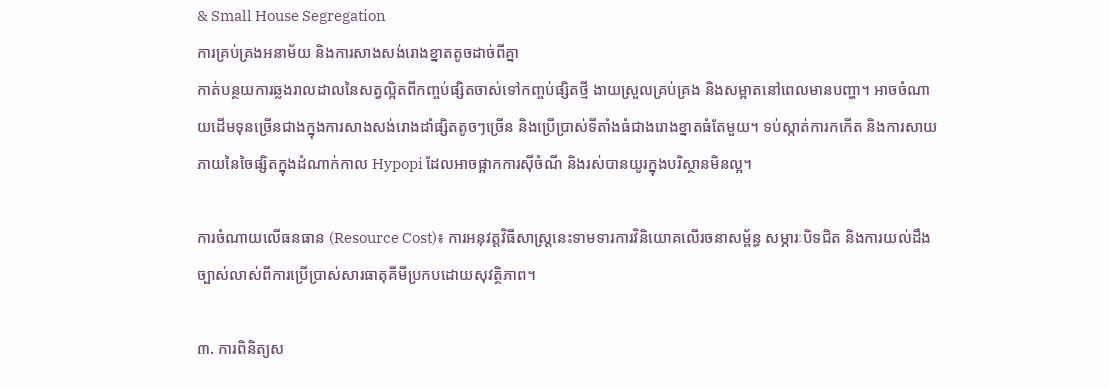& Small House Segregation
ការគ្រប់គ្រងអនាម័យ និងការសាងសង់រោងខ្នាតតូចដាច់ពីគ្នា
កាត់បន្ថយការឆ្លងរាលដាលនៃសត្វល្អិតពីកញ្ចប់ផ្សិតចាស់ទៅកញ្ចប់ផ្សិតថ្មី ងាយស្រួលគ្រប់គ្រង និងសម្អាតនៅពេលមានបញ្ហា។ អាចចំណាយដើមទុនច្រើនជាងក្នុងការសាងសង់រោងដាំផ្សិតតូចៗច្រើន និងប្រើប្រាស់ទីតាំងធំជាងរោងខ្នាតធំតែមួយ។ ទប់ស្កាត់ការកកើត និងការសាយភាយនៃចៃផ្សិតក្នុងដំណាក់កាល Hypopi ដែលអាចផ្អាកការស៊ីចំណី និងរស់បានយូរក្នុងបរិស្ថានមិនល្អ។

ការចំណាយលើធនធាន (Resource Cost)៖ ការអនុវត្តវិធីសាស្ត្រនេះទាមទារការវិនិយោគលើរចនាសម្ព័ន្ធ សម្ភារៈបិទជិត និងការយល់ដឹងច្បាស់លាស់ពីការប្រើប្រាស់សារធាតុគីមីប្រកបដោយសុវត្ថិភាព។

៣. ការពិនិត្យស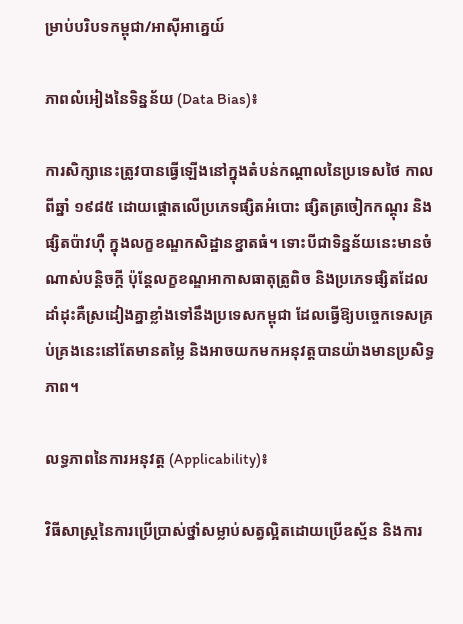ម្រាប់បរិបទកម្ពុជា/អាស៊ីអាគ្នេយ៍

ភាពលំអៀងនៃទិន្នន័យ (Data Bias)៖

ការសិក្សានេះត្រូវបានធ្វើឡើងនៅក្នុងតំបន់កណ្តាលនៃប្រទេសថៃ កាលពីឆ្នាំ ១៩៨៥ ដោយផ្តោតលើប្រភេទផ្សិតអំបោះ ផ្សិតត្រចៀកកណ្តុរ និងផ្សិតប៉ាវហ៊ឺ ក្នុងលក្ខខណ្ឌកសិដ្ឋានខ្នាតធំ។ ទោះបីជាទិន្នន័យនេះមានចំណាស់បន្តិចក្តី ប៉ុន្តែលក្ខខណ្ឌអាកាសធាតុត្រូពិច និងប្រភេទផ្សិតដែលដាំដុះគឺស្រដៀងគ្នាខ្លាំងទៅនឹងប្រទេសកម្ពុជា ដែលធ្វើឱ្យបច្ចេកទេសគ្រប់គ្រងនេះនៅតែមានតម្លៃ និងអាចយកមកអនុវត្តបានយ៉ាងមានប្រសិទ្ធភាព។

លទ្ធភាពនៃការអនុវត្ត (Applicability)៖

វិធីសាស្ត្រនៃការប្រើប្រាស់ថ្នាំសម្លាប់សត្វល្អិតដោយប្រើឧស្ម័ន និងការ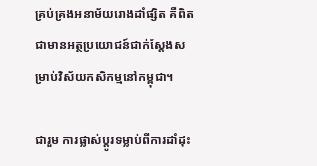គ្រប់គ្រងអនាម័យរោងដាំផ្សិត គឺពិតជាមានអត្ថប្រយោជន៍ជាក់ស្តែងសម្រាប់វិស័យកសិកម្មនៅកម្ពុជា។

ជារួម ការផ្លាស់ប្តូរទម្លាប់ពីការដាំដុះ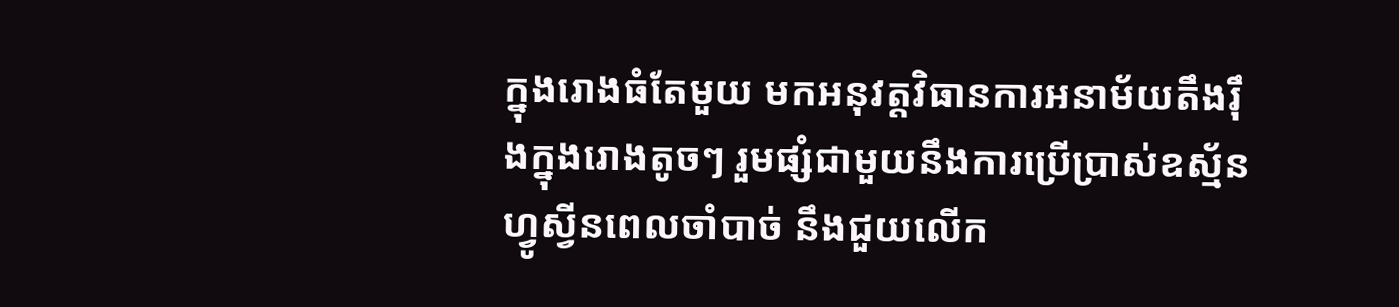ក្នុងរោងធំតែមួយ មកអនុវត្តវិធានការអនាម័យតឹងរ៉ឹងក្នុងរោងតូចៗ រួមផ្សំជាមួយនឹងការប្រើប្រាស់ឧស្ម័នហ្វូស្វីនពេលចាំបាច់ នឹងជួយលើក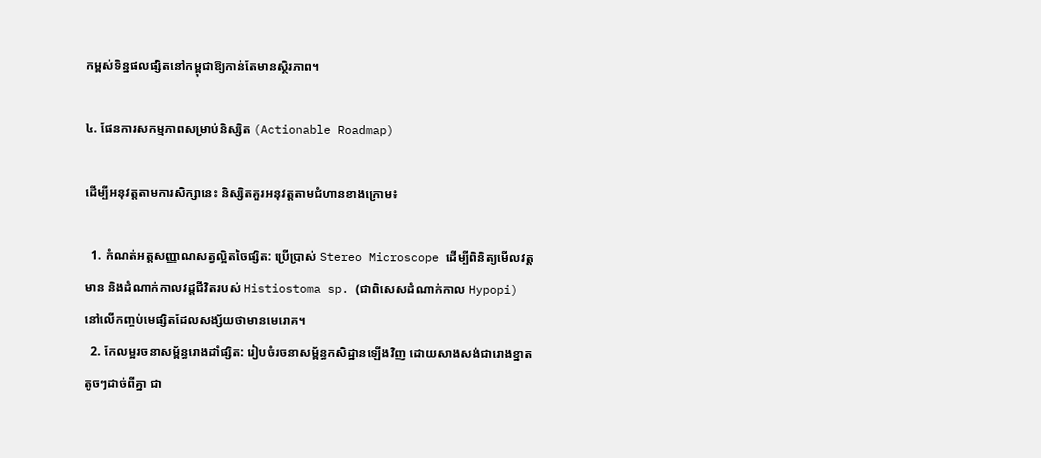កម្ពស់ទិន្នផលផ្សិតនៅកម្ពុជាឱ្យកាន់តែមានស្ថិរភាព។

៤. ផែនការសកម្មភាពសម្រាប់និស្សិត (Actionable Roadmap)

ដើម្បីអនុវត្តតាមការសិក្សានេះ និស្សិតគួរអនុវត្តតាមជំហានខាងក្រោម៖

  1. កំណត់អត្តសញ្ញាណសត្វល្អិតចៃផ្សិត: ប្រើប្រាស់ Stereo Microscope ដើម្បីពិនិត្យមើលវត្តមាន និងដំណាក់កាលវដ្តជីវិតរបស់ Histiostoma sp. (ជាពិសេសដំណាក់កាល Hypopi) នៅលើកញ្ចប់មេផ្សិតដែលសង្ស័យថាមានមេរោគ។
  2. កែលម្អរចនាសម្ព័ន្ធរោងដាំផ្សិត: រៀបចំរចនាសម្ព័ន្ធកសិដ្ឋានឡើងវិញ ដោយសាងសង់ជារោងខ្នាតតូចៗដាច់ពីគ្នា ជា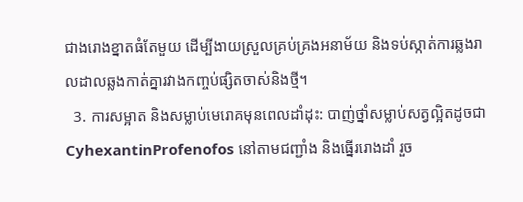ជាងរោងខ្នាតធំតែមួយ ដើម្បីងាយស្រួលគ្រប់គ្រងអនាម័យ និងទប់ស្កាត់ការឆ្លងរាលដាលឆ្លងកាត់គ្នារវាងកញ្ចប់ផ្សិតចាស់និងថ្មី។
  3. ការសម្អាត និងសម្លាប់មេរោគមុនពេលដាំដុះ: បាញ់ថ្នាំសម្លាប់សត្វល្អិតដូចជា CyhexantinProfenofos នៅតាមជញ្ជាំង និងធ្នើររោងដាំ រួច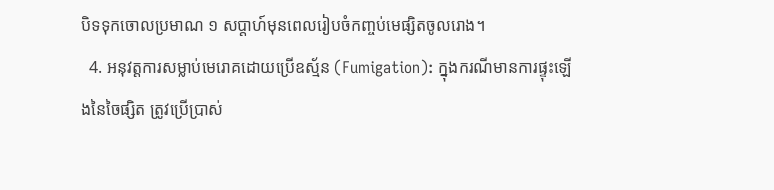បិទទុកចោលប្រមាណ ១ សប្តាហ៍មុនពេលរៀបចំកញ្ចប់មេផ្សិតចូលរោង។
  4. អនុវត្តការសម្លាប់មេរោគដោយប្រើឧស្ម័ន (Fumigation): ក្នុងករណីមានការផ្ទុះឡើងនៃចៃផ្សិត ត្រូវប្រើប្រាស់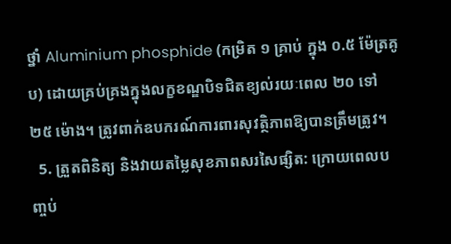ថ្នាំ Aluminium phosphide (កម្រិត ១ គ្រាប់ ក្នុង ០.៥ ម៉ែត្រគូប) ដោយគ្រប់គ្រងក្នុងលក្ខខណ្ឌបិទជិតខ្យល់រយៈពេល ២០ ទៅ ២៥ ម៉ោង។ ត្រូវពាក់ឧបករណ៍ការពារសុវត្ថិភាពឱ្យបានត្រឹមត្រូវ។
  5. ត្រួតពិនិត្យ និងវាយតម្លៃសុខភាពសរសៃផ្សិត: ក្រោយពេលបញ្ចប់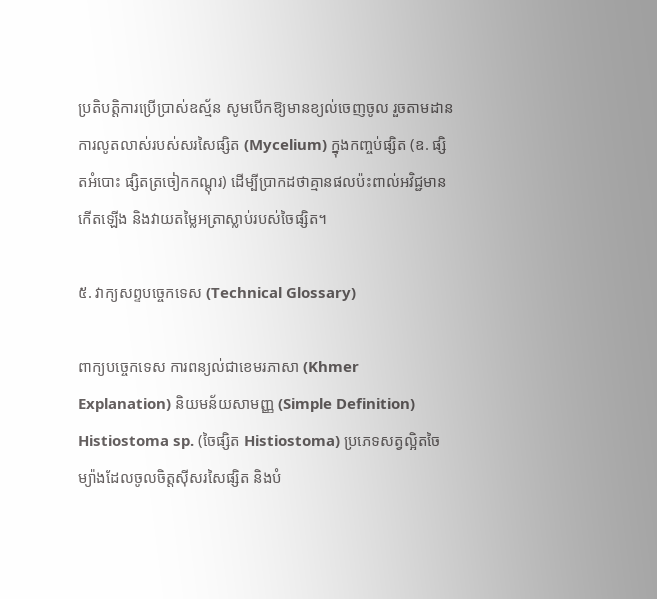ប្រតិបត្តិការប្រើប្រាស់ឧស្ម័ន សូមបើកឱ្យមានខ្យល់ចេញចូល រួចតាមដានការលូតលាស់របស់សរសៃផ្សិត (Mycelium) ក្នុងកញ្ចប់ផ្សិត (ឧ. ផ្សិតអំបោះ ផ្សិតត្រចៀកកណ្តុរ) ដើម្បីប្រាកដថាគ្មានផលប៉ះពាល់អវិជ្ជមានកើតឡើង និងវាយតម្លៃអត្រាស្លាប់របស់ចៃផ្សិត។

៥. វាក្យសព្ទបច្ចេកទេស (Technical Glossary)

ពាក្យបច្ចេកទេស ការពន្យល់ជាខេមរភាសា (Khmer Explanation) និយមន័យសាមញ្ញ (Simple Definition)
Histiostoma sp. (ចៃផ្សិត Histiostoma) ប្រភេទសត្វល្អិតចៃម្យ៉ាងដែលចូលចិត្តស៊ីសរសៃផ្សិត និងបំ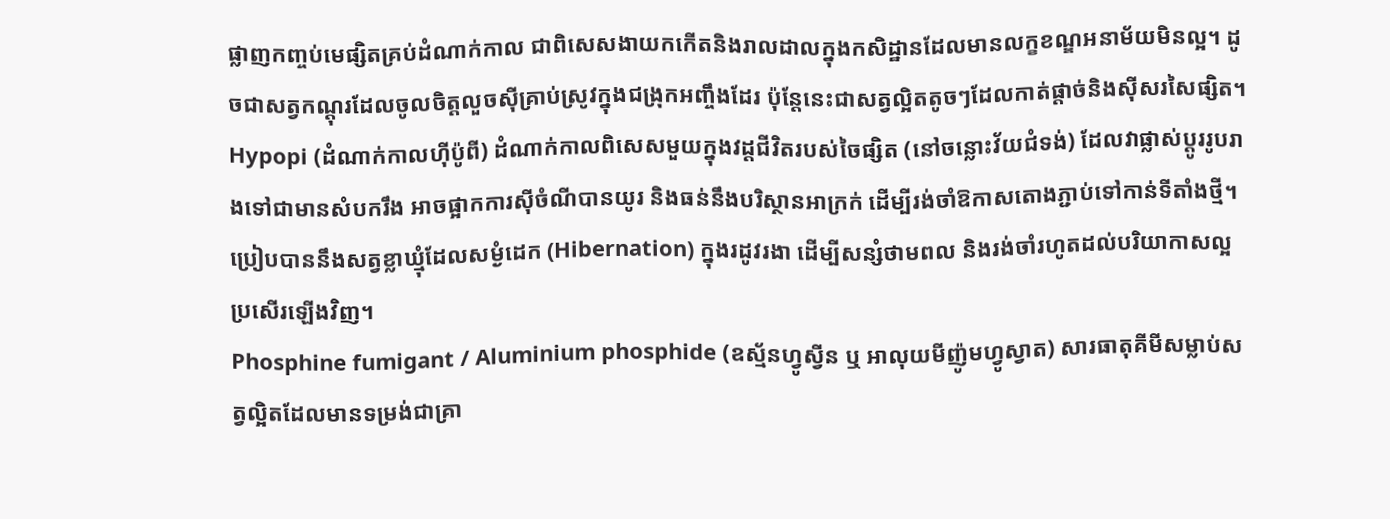ផ្លាញកញ្ចប់មេផ្សិតគ្រប់ដំណាក់កាល ជាពិសេសងាយកកើតនិងរាលដាលក្នុងកសិដ្ឋានដែលមានលក្ខខណ្ឌអនាម័យមិនល្អ។ ដូចជាសត្វកណ្តុរដែលចូលចិត្តលួចស៊ីគ្រាប់ស្រូវក្នុងជង្រុកអញ្ចឹងដែរ ប៉ុន្តែនេះជាសត្វល្អិតតូចៗដែលកាត់ផ្តាច់និងស៊ីសរសៃផ្សិត។
Hypopi (ដំណាក់កាលហ៊ីប៉ូពី) ដំណាក់កាលពិសេសមួយក្នុងវដ្តជីវិតរបស់ចៃផ្សិត (នៅចន្លោះវ័យជំទង់) ដែលវាផ្លាស់ប្តូររូបរាងទៅជាមានសំបករឹង អាចផ្អាកការស៊ីចំណីបានយូរ និងធន់នឹងបរិស្ថានអាក្រក់ ដើម្បីរង់ចាំឱកាសតោងភ្ជាប់ទៅកាន់ទីតាំងថ្មី។ ប្រៀបបាននឹងសត្វខ្លាឃ្មុំដែលសម្ងំដេក (Hibernation) ក្នុងរដូវរងា ដើម្បីសន្សំថាមពល និងរង់ចាំរហូតដល់បរិយាកាសល្អប្រសើរឡើងវិញ។
Phosphine fumigant / Aluminium phosphide (ឧស្ម័នហ្វូស្វីន ឬ អាលុយមីញ៉ូមហ្វូស្វាត) សារធាតុគីមីសម្លាប់សត្វល្អិតដែលមានទម្រង់ជាគ្រា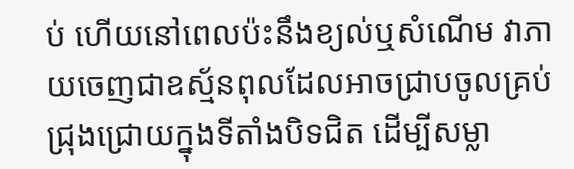ប់ ហើយនៅពេលប៉ះនឹងខ្យល់ឬសំណើម វាភាយចេញជាឧស្ម័នពុលដែលអាចជ្រាបចូលគ្រប់ជ្រុងជ្រោយក្នុងទីតាំងបិទជិត ដើម្បីសម្លា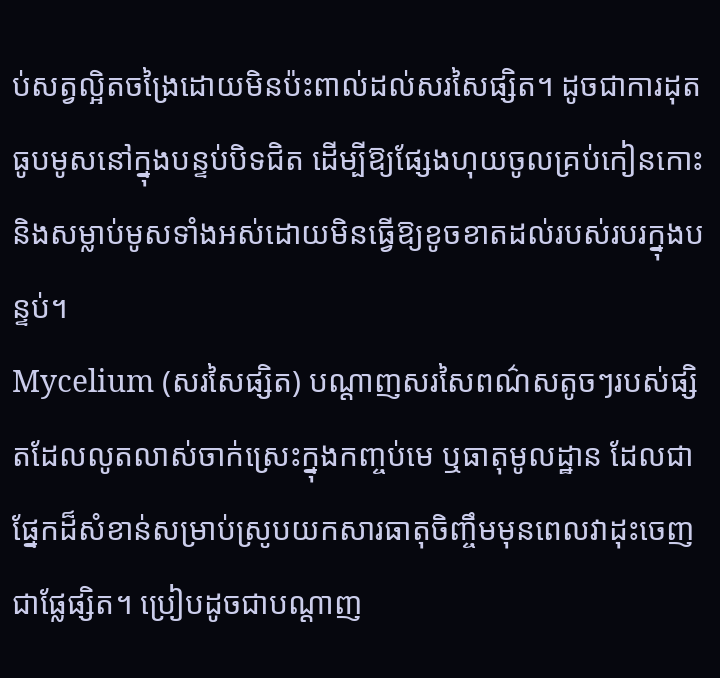ប់សត្វល្អិតចង្រៃដោយមិនប៉ះពាល់ដល់សរសៃផ្សិត។ ដូចជាការដុតធូបមូសនៅក្នុងបន្ទប់បិទជិត ដើម្បីឱ្យផ្សែងហុយចូលគ្រប់កៀនកោះ និងសម្លាប់មូសទាំងអស់ដោយមិនធ្វើឱ្យខូចខាតដល់របស់របរក្នុងបន្ទប់។
Mycelium (សរសៃផ្សិត) បណ្តាញសរសៃពណ៌សតូចៗរបស់ផ្សិតដែលលូតលាស់ចាក់ស្រេះក្នុងកញ្ចប់មេ ឬធាតុមូលដ្ឋាន ដែលជាផ្នែកដ៏សំខាន់សម្រាប់ស្រូបយកសារធាតុចិញ្ចឹមមុនពេលវាដុះចេញជាផ្លែផ្សិត។ ប្រៀបដូចជាបណ្តាញ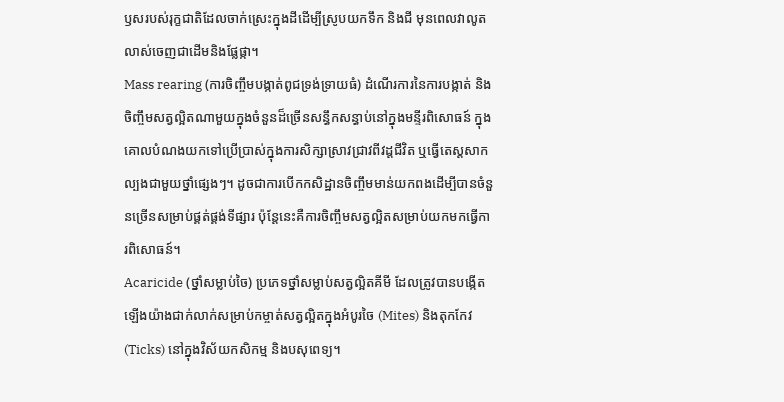ឫសរបស់រុក្ខជាតិដែលចាក់ស្រេះក្នុងដីដើម្បីស្រូបយកទឹក និងជី មុនពេលវាលូតលាស់ចេញជាដើមនិងផ្លែផ្កា។
Mass rearing (ការចិញ្ចឹមបង្កាត់ពូជទ្រង់ទ្រាយធំ) ដំណើរការនៃការបង្កាត់ និងចិញ្ចឹមសត្វល្អិតណាមួយក្នុងចំនួនដ៏ច្រើនសន្ធឹកសន្ធាប់នៅក្នុងមន្ទីរពិសោធន៍ ក្នុងគោលបំណងយកទៅប្រើប្រាស់ក្នុងការសិក្សាស្រាវជ្រាវពីវដ្តជីវិត ឬធ្វើតេស្តសាកល្បងជាមួយថ្នាំផ្សេងៗ។ ដូចជាការបើកកសិដ្ឋានចិញ្ចឹមមាន់យកពងដើម្បីបានចំនួនច្រើនសម្រាប់ផ្គត់ផ្គង់ទីផ្សារ ប៉ុន្តែនេះគឺការចិញ្ចឹមសត្វល្អិតសម្រាប់យកមកធ្វើការពិសោធន៍។
Acaricide (ថ្នាំសម្លាប់ចៃ) ប្រភេទថ្នាំសម្លាប់សត្វល្អិតគីមី ដែលត្រូវបានបង្កើតឡើងយ៉ាងជាក់លាក់សម្រាប់កម្ចាត់សត្វល្អិតក្នុងអំបូរចៃ (Mites) និងតុកកែវ (Ticks) នៅក្នុងវិស័យកសិកម្ម និងបសុពេទ្យ។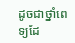ដូចជាថ្នាំពេទ្យដែ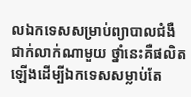លឯកទេសសម្រាប់ព្យាបាលជំងឺជាក់លាក់ណាមួយ ថ្នាំនេះគឺផលិតឡើងដើម្បីឯកទេសសម្លាប់តែ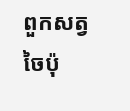ពួកសត្វចៃប៉ុ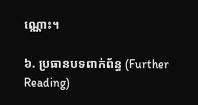ណ្ណោះ។

៦. ប្រធានបទពាក់ព័ន្ធ (Further Reading)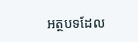អត្ថបទដែល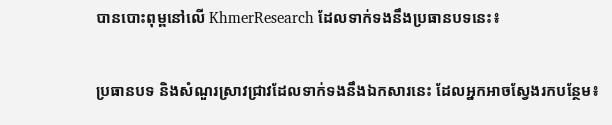បានបោះពុម្ពនៅលើ KhmerResearch ដែលទាក់ទងនឹងប្រធានបទនេះ៖

ប្រធានបទ និងសំណួរស្រាវជ្រាវដែលទាក់ទងនឹងឯកសារនេះ ដែលអ្នកអាចស្វែងរកបន្ថែម៖